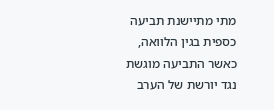מתי מתיישנת תביעה כספית בגין הלוואה, כאשר התביעה מוגשת נגד יורשת של הערב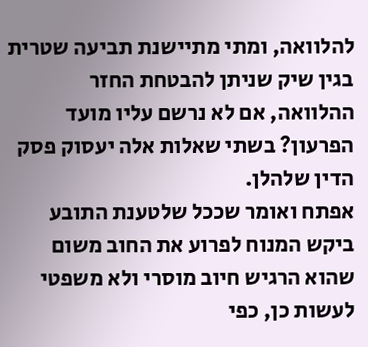להלוואה, ומתי מתיישנת תביעה שטרית בגין שיק שניתן להבטחת החזר ההלוואה, אם לא נרשם עליו מועד הפרעון? בשתי שאלות אלה יעסוק פסק הדין שלהלן.
אפתח ואומר שככל שלטענת התובע ביקש המנוח לפרוע את החוב משום שהוא הרגיש חיוב מוסרי ולא משפטי לעשות כן, כפי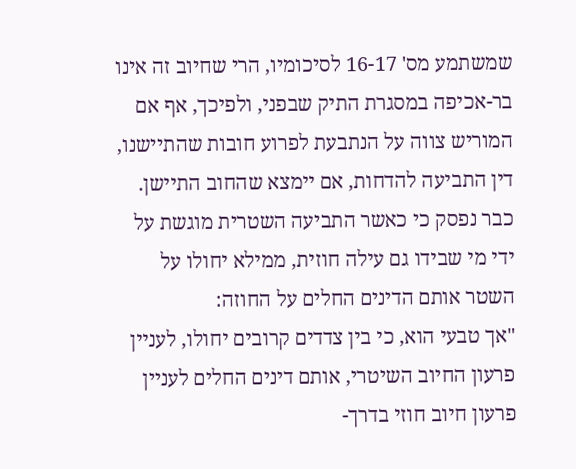שמשתמע מס' 16-17 לסיכומיו, הרי שחיוב זה אינו בר-אכיפה במסגרת התיק שבפני, ולפיכך, אף אם המוריש צווה על הנתבעת לפרוע חובות שהתיישנו, דין התביעה להדחות, אם יימצא שהחוב התיישן.
כבר נפסק כי כאשר התביעה השטרית מוגשת על ידי מי שבידו גם עילה חוזית, ממילא יחולו על השטר אותם הדינים החלים על החוזה:
"אך טבעי הוא, כי בין צדדים קרובים יחולו, לעניין פרעון החיוב השיטרי, אותם דינים החלים לעניין פרעון חיוב חוזי בדרך-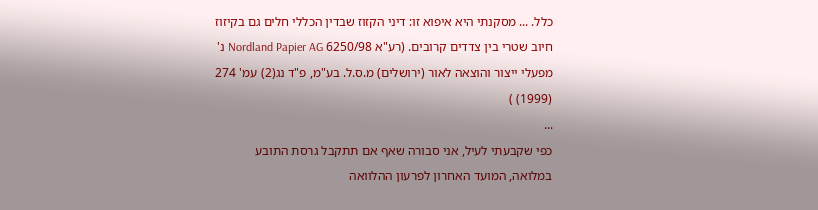כלל. ... מסקנתי היא איפוא זו: דיני הקזוז שבדין הכללי חלים גם בקיזוז חיוב שטרי בין צדדים קרובים. (רע"א 6250/98 Nordland Papier AG נ' מפעלי ייצור והוצאה לאור (ירושלים) מ.ס.ל. בע"מ, פ"ד נג(2) עמ' 274 (1999) )
...
כפי שקבעתי לעיל, אני סבורה שאף אם תתקבל גרסת התובע במלואה, המועד האחרון לפרעון ההלוואה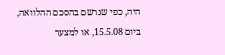היה, כפי שנרשם בהסכם ההלוואה, ביום 15.5.08, או למצער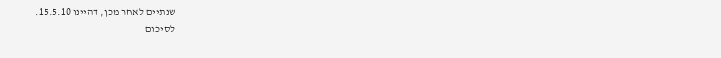שנתיים לאחר מכן, דהיינו 15.5.10.
לסיכום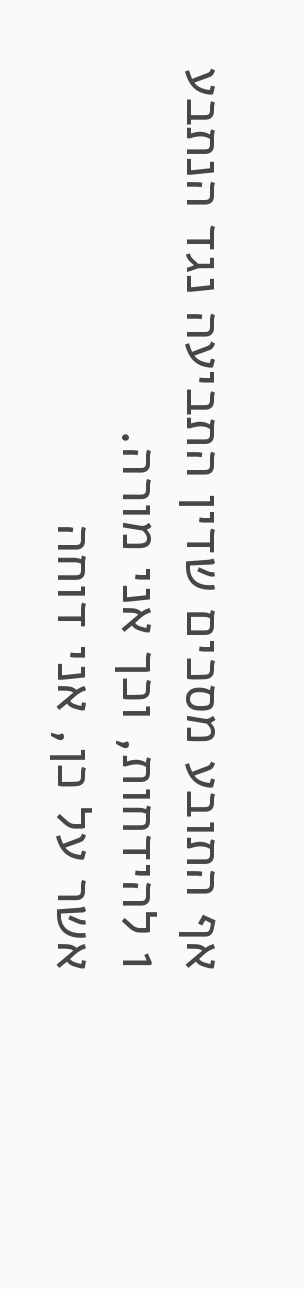אף התובע מסכים שדין התביעה נגד הנתבע 1 להידחות, וכך אני מורה.
אשר על כן, אני דוחה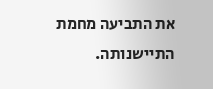את התביעה מחמת התיישנותה.